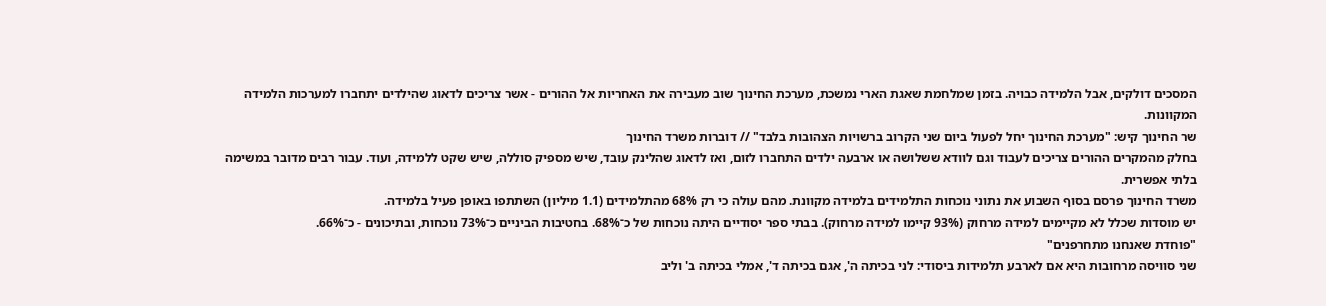המסכים דולקים, אבל הלמידה כבויה. בזמן שמלחמת שאגת הארי נמשכת, מערכת החינוך שוב מעבירה את האחריות אל ההורים - אשר צריכים לדאוג שהילדים יתחברו למערכות הלמידה המקוונות.
שר החינוך קיש: "מערכת החינוך יחל לפעול ביום שני הקרוב ברשויות הצהובות בלבד" // דוברות משרד החינוך
בחלק מהמקרים ההורים צריכים לעבוד וגם לוודא ששלושה או ארבעה ילדים התחברו לזום, ואז לדאוג שהלינק עובד, שיש מספיק סוללה, שיש שקט ללמידה, ועוד. עבור רבים מדובר במשימה בלתי אפשרית.
משרד החינוך פרסם בסוף השבוע את נתוני נוכחות התלמידים בלמידה מקוונת. מהם עולה כי רק 68% מהתלמידים (1.1 מיליון) השתתפו באופן פעיל בלמידה.
יש מוסדות שכלל לא מקיימים למידה מרחוק (93% קיימו למידה מרחוק). בבתי ספר יסודיים היתה נוכחות של כ־68%. בחטיבות הביניים כ־73% נוכחות, ובתיכונים - כ־66%.
"פוחדת שאנחנו מתחרפנים"
שני סוויסה מרחובות היא אם לארבע תלמידות ביסודי: לני בכיתה ה', אגם בכיתה ד', אמלי בכיתה ב' וליב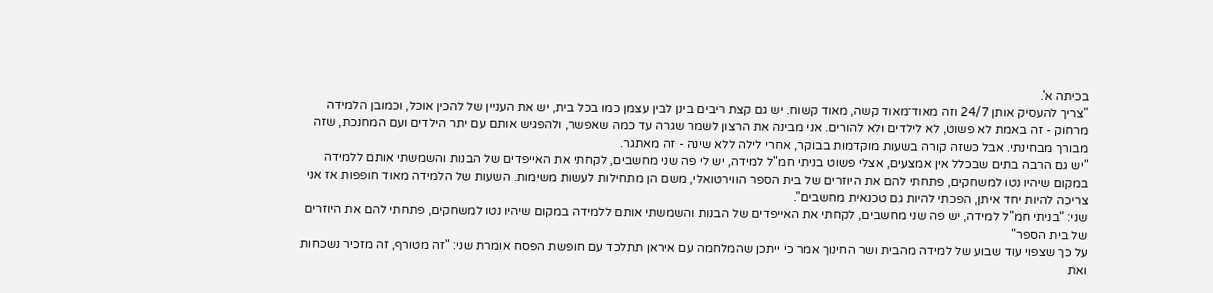בכיתה א'.
"צריך להעסיק אותן 24/7 וזה מאוד־מאוד קשה, מאוד קשוח. יש גם קצת ריבים בינן לבין עצמן כמו בכל בית, יש את העניין של להכין אוכל, וכמובן הלמידה מרחוק - זה באמת לא פשוט, לא לילדים ולא להורים. אני מבינה את הרצון לשמר שגרה עד כמה שאפשר, ולהפגיש אותם עם יתר הילדים ועם המחנכת, שזה מבורך מבחינתי. אבל כשזה קורה בשעות מוקדמות בבוקר, אחרי לילה ללא שינה - זה מאתגר.
"יש גם הרבה בתים שבכלל אין אמצעים, אצלי פשוט בניתי חמ"ל למידה, יש לי פה שני מחשבים, לקחתי את האייפדים של הבנות והשמשתי אותם ללמידה במקום שיהיו נטו למשחקים, פתחתי להם את היוזרים של בית הספר הווירטואלי, משם הן מתחילות לעשות משימות. השעות של הלמידה מאוד חופפות אז אני צריכה להיות יחד איתן, הפכתי להיות גם טכנאית מחשבים".
שני: "בניתי חמ"ל למידה, יש פה שני מחשבים, לקחתי את האייפדים של הבנות והשמשתי אותם ללמידה במקום שיהיו נטו למשחקים, פתחתי להם את היוזרים של בית הספר"
על כך שצפוי עוד שבוע של למידה מהבית ושר החינוך אמר כי ייתכן שהמלחמה עם איראן תתלכד עם חופשת הפסח אומרת שני: "זה מטורף, זה מזכיר נשכחות ואת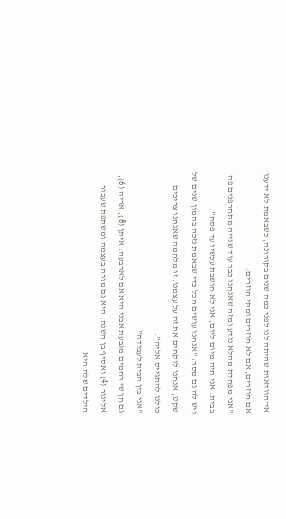אי־הוודאות שהיתה לנו לפני כמה שנים בקורונה, כשבאמת לא ידענו אם חוזרים, אם לא חוזרים ומתי חוזרים.
"אני מפחדת מהלא נודע ומזה שאנחנו כבר עוד שנייה מתחרפנים פה בבית. אני חיה מיום ליום, אני לא חושבת עכשיו עד פסח".
ויש לה גם מסר: "אנחנו עושים הכל כדי שבאמת נזכה בהמון שנים של שקט, אנחנו לוקחים את זה על עצמנו. זו מלחמה שאנחנו צריכים כולנו להתגייס אליה".
"אני בין הבית לעבודה"
גם חן שי רחמים מגבעת אבני היא אם לארבעה: איתן (8), אריה (6), אלינור (4) ואסיף בן השנה. היא גם מורה בעצמה ומשתפת שעבור הילדים שלה היא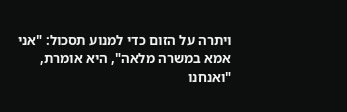ויתרה על הזום כדי למנוע תסכול: "אני אמא במשרה מלאה", היא אומרת, "ואנחנו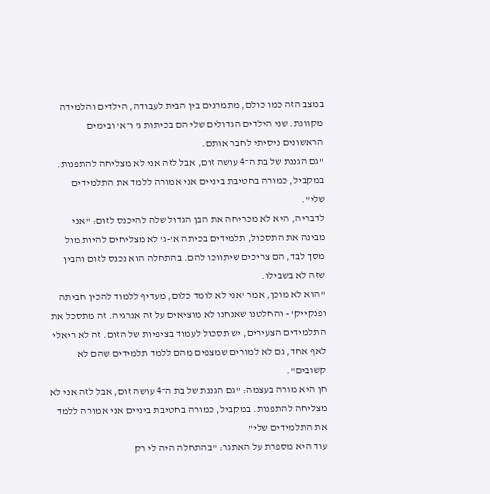במצב הזה כמו כולם, מתמרנים בין הבית לעבודה, הילדים והלמידה מקוונת. שני הילדים הגדולים שלי הם בכיתות ג' ו־א' ובימים הראשונים ניסיתי לחבר אותם.
"גם הגננת של בת ה־4 עושה זום, אבל לזה אני לא מצליחה להתפנות. במקביל, כמורה בחטיבת ביניים אני אמורה ללמד את התלמידים שלי".
לדבריה, היא לא מכריחה את הבן הגדול שלה להיכנס לזום: "אני מבינה את התסכול, תלמידים בכיתה א'-ג' לא מצליחים להיות מול מסך לבד, הם צריכים שיתווכו להם. בהתחלה הוא נכנס לזום והבין שזה לא בשבילו.
"הוא לא מוכן, אמר 'אני לא לומד כלום, מעדיף ללמוד להכין חביתה ופנקייק' - והחלטנו שאנחנו לא מוציאים על זה אנרגיה. זה מתסכל את התלמידים הצעירים, יש תסכול לעמוד בציפיות של הזום. זה לא ריאלי לאף אחד, גם לא למורים שמצפים מהם ללמד תלמידים שהם לא קשובים".
חן היא מורה בעצמה: "גם הגננת של בת ה־4 עושה זום, אבל לזה אני לא מצליחה להתפנות. במקביל, כמורה בחטיבת ביניים אני אמורה ללמד את התלמידים שלי"
עוד היא מספרת על האתגר: "בהתחלה היה לי רק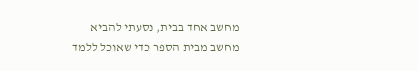מחשב אחד בבית, נסעתי להביא מחשב מבית הספר כדי שאוכל ללמד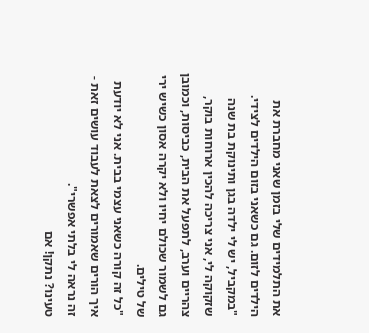את התלמידים שלי בזמן שאני מחברת את הילדים לזום. גם כשאני בזום הילדים לצידי.
"במקביל, יש לי ילדה בגן ותינוקת בת שנה שזקוקה לי, אני צריכה להכין ארוחות בוקר, צהריים וערב, לתפעל את הבית, כביסות, וכמובן גם לשמור שכולם יחיו ולא יקרה אסון כשיש ירי של טילים.
"כל זה קורה כשאני עצמי בבית. אני לא יודעת איך הורים שאמורים לצאת לעבוד עושים זאת - זה נראה לי בלתי אפשרי".
טעינו? נתקן! אם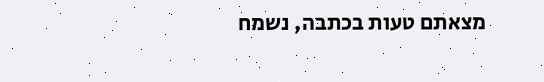מצאתם טעות בכתבה, נשמח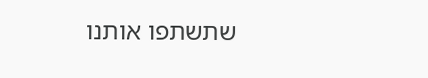שתשתפו אותנו